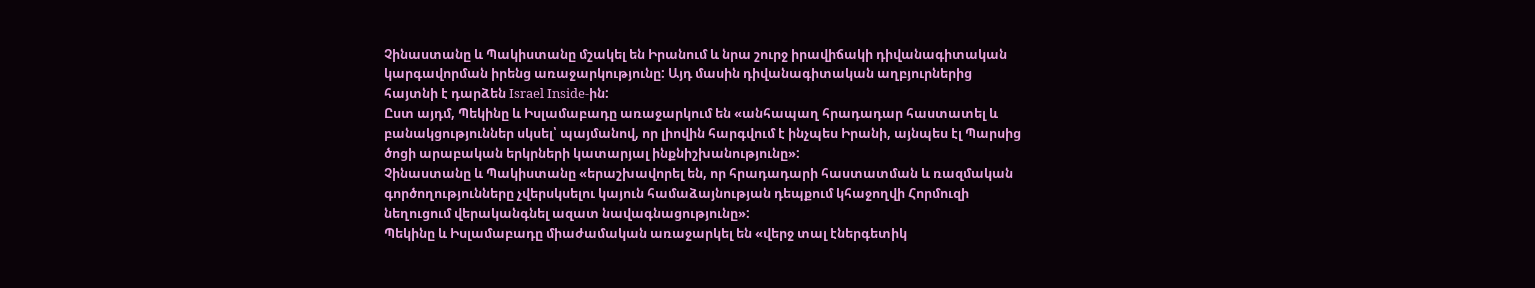Չինաստանը և Պակիստանը մշակել են Իրանում և նրա շուրջ իրավիճակի դիվանագիտական կարգավորման իրենց առաջարկությունը: Այդ մասին դիվանագիտական աղբյուրներից հայտնի է դարձեն Israel Inside-ին:
Ըստ այդմ, Պեկինը և Իսլամաբադը առաջարկում են «անհապաղ հրադադար հաստատել և բանակցություններ սկսել՝ պայմանով, որ լիովին հարգվում է ինչպես Իրանի, այնպես էլ Պարսից ծոցի արաբական երկրների կատարյալ ինքնիշխանությունը»:
Չինաստանը և Պակիստանը «երաշխավորել են, որ հրադադարի հաստատման և ռազմական գործողությունները չվերսկսելու կայուն համաձայնության դեպքում կհաջողվի Հորմուզի նեղուցում վերականգնել ազատ նավագնացությունը»:
Պեկինը և Իսլամաբադը միաժամական առաջարկել են «վերջ տալ էներգետիկ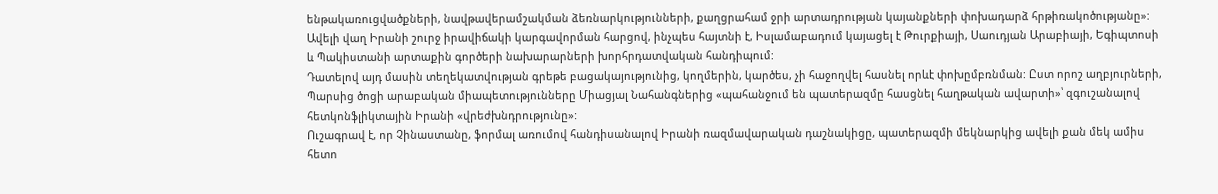ենթակառուցվածքների, նավթավերամշակման ձեռնարկությունների, քաղցրահամ ջրի արտադրության կայանքների փոխադարձ հրթիռակոծությանը»:
Ավելի վաղ Իրանի շուրջ իրավիճակի կարգավորման հարցով, ինչպես հայտնի է, Իսլամաբադում կայացել է Թուրքիայի, Սաուդյան Արաբիայի, Եգիպտոսի և Պակիստանի արտաքին գործերի նախարարների խորհրդատվական հանդիպում:
Դատելով այդ մասին տեղեկատվության գրեթե բացակայությունից, կողմերին, կարծես, չի հաջողվել հասնել որևէ փոխըմբռնման: Ըստ որոշ աղբյուրների, Պարսից ծոցի արաբական միապետությունները Միացյալ Նահանգներից «պահանջում են պատերազմը հասցնել հաղթական ավարտի»՝ զգուշանալով հետկոնֆլիկտային Իրանի «վրեժխնդրությունը»:
Ուշագրավ է, որ Չինաստանը, ֆորմալ առումով հանդիսանալով Իրանի ռազմավարական դաշնակիցը, պատերազմի մեկնարկից ավելի քան մեկ ամիս հետո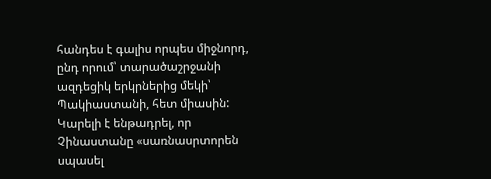հանդես է գալիս որպես միջնորդ, ընդ որում՝ տարածաշրջանի ազդեցիկ երկրներից մեկի՝ Պակիաստանի, հետ միասին: Կարելի է ենթադրել, որ Չինաստանը «սառնասրտորեն սպասել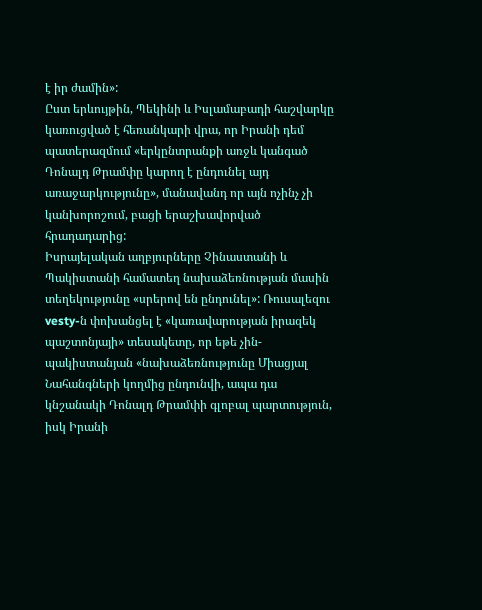է իր ժամին»:
Ըստ երևույթին, Պեկինի և Իսլամաբադի հաշվարկը կառուցված է հեռանկարի վրա, որ Իրանի դեմ պատերազմում «երկընտրանքի առջև կանգած Դոնալդ Թրամփը կարող է ընդունել այդ առաջարկությունը», մանավանդ որ այն ոչինչ չի կանխորոշում, բացի երաշխավորված հրադադարից:
Իսրայելական աղբյուրները Չինաստանի և Պակիստանի համատեղ նախաձեռնության մասին տեղեկությունը «սրերով են ընդունել»: Ռուսալեզու vesty-ն փոխանցել է «կառավարության իրազեկ պաշտոնյայի» տեսակետը, որ եթե չին-պակիստանյան «նախաձեռնությունը Միացյալ Նահանգների կողմից ընդունվի, ապա դա կնշանակի Դոնալդ Թրամփի գլոբալ պարտություն, իսկ Իրանի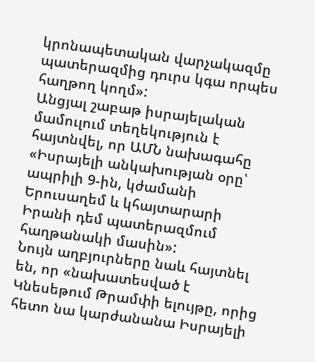կրոնապետական վարչակազմը պատերազմից դուրս կգա որպես հաղթող կողմ»:
Անցյալ շաբաթ իսրայելական մամուլում տեղեկություն է հայտնվել, որ ԱՄՆ նախագահը «Իսրայելի անկախության օրը՝ ապրիլի 9-ին, կժամանի Երուսաղեմ և կհայտարարի Իրանի դեմ պատերազմում հաղթանակի մասին»:
Նույն աղբյուրները նաև հայտնել են, որ «նախատեսված է Կնեսեթում Թրամփի ելույթը, որից հետո նա կարժանանա Իսրայելի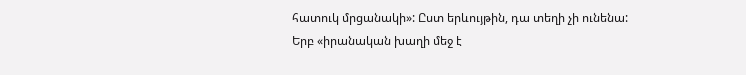հատուկ մրցանակի»: Ըստ երևույթին, դա տեղի չի ունենա:
Երբ «իրանական խաղի մեջ է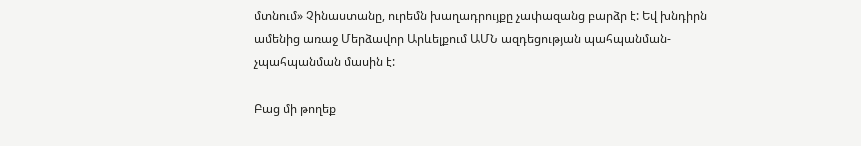մտնում» Չինաստանը, ուրեմն խաղադրույքը չափազանց բարձր է: Եվ խնդիրն ամենից առաջ Մերձավոր Արևելքում ԱՄՆ ազդեցության պահպանման-չպահպանման մասին է:

Բաց մի թողեք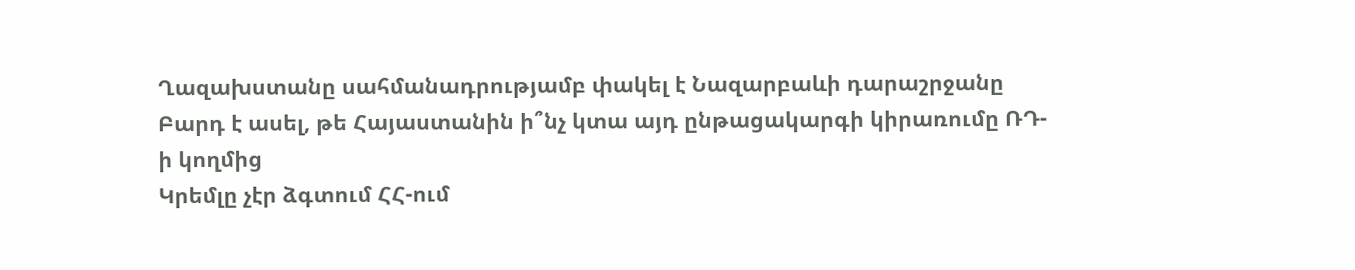Ղազախստանը սահմանադրությամբ փակել է Նազարբաևի դարաշրջանը
Բարդ է ասել, թե Հայաստանին ի՞նչ կտա այդ ընթացակարգի կիրառումը ՌԴ-ի կողմից
Կրեմլը չէր ձգտում ՀՀ-ում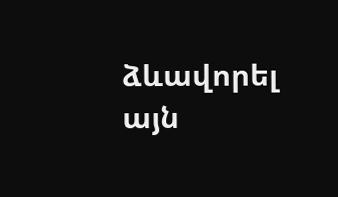ձևավորել այն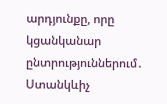արդյունքը, որը կցանկանար ընտրություններում․ Ստանկևիչ